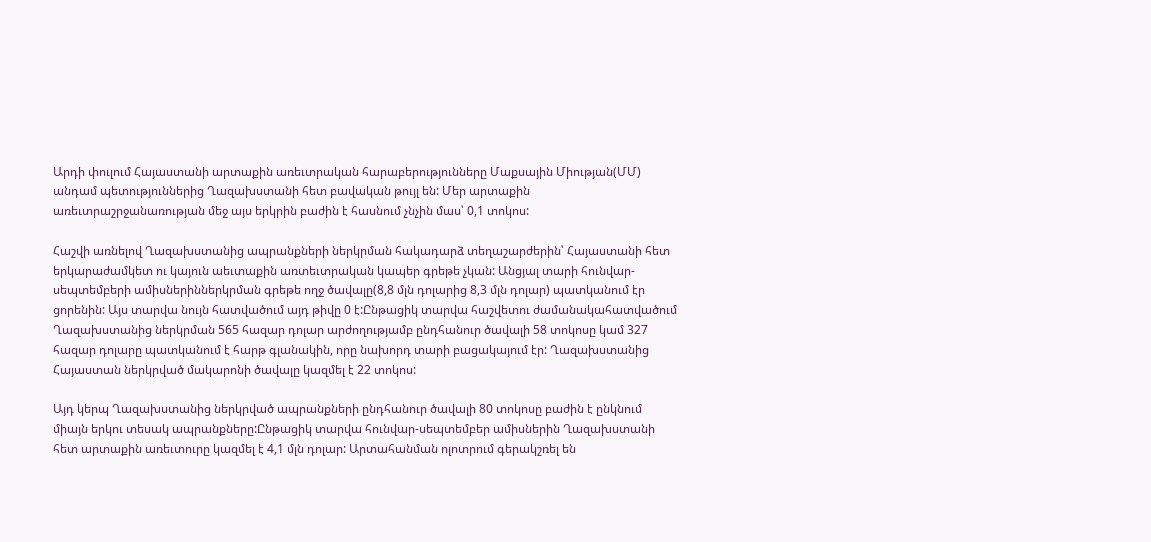Արդի փուլում Հայաստանի արտաքին առեւտրական հարաբերությունները Մաքսային Միության(ՄՄ) անդամ պետություններից Ղազախստանի հետ բավական թույլ են: Մեր արտաքին առեւտրաշրջանառության մեջ այս երկրին բաժին է հասնում չնչին մաս՝ 0,1 տոկոս:

Հաշվի առնելով Ղազախստանից ապրանքների ներկրման հակադարձ տեղաշարժերին՝ Հայաստանի հետ երկարաժամկետ ու կայուն աեւտաքին առտեւտրական կապեր գրեթե չկան: Անցյալ տարի հունվար-սեպտեմբերի ամիսներիններկրման գրեթե ողջ ծավալը(8,8 մլն դոլարից 8,3 մլն դոլար) պատկանում էր ցորենին: Այս տարվա նույն հատվածում այդ թիվը 0 է:Ընթացիկ տարվա հաշվետու ժամանակահատվածում Ղազախստանից ներկրման 565 հազար դոլար արժողությամբ ընդհանուր ծավալի 58 տոկոսը կամ 327 հազար դոլարը պատկանում է հարթ գլանակին, որը նախորդ տարի բացակայում էր: Ղազախստանից Հայաստան ներկրված մակարոնի ծավալը կազմել է 22 տոկոս:

Այդ կերպ Ղազախստանից ներկրված ապրանքների ընդհանուր ծավալի 80 տոկոսը բաժին է ընկնում միայն երկու տեսակ ապրանքները:Ընթացիկ տարվա հունվար-սեպտեմբեր ամիսներին Ղազախստանի հետ արտաքին առեւտուրը կազմել է 4,1 մլն դոլար: Արտահանման ոլոտրում գերակշռել են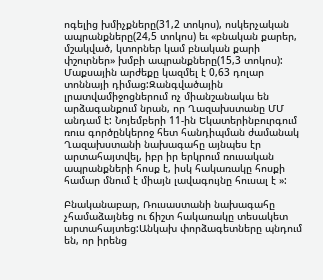ոգելից խմիչքները(31,2 տոկոս), ոսկերչական ապրանքները(24,5 տոկոս) եւ «բնական քարեր, մշակված, կտորներ կամ բնական քարի փշուրներ» խմբի ապրանքները(15,3 տոկոս): Մաքսային արժեքը կազմել է 0,63 դոլար տոննայի դիմաց:Զանգվածային լրատվամիջոցներում ոչ միանշանակա են արձագանքում նրան, որ Ղազախստանը ՄՄ անդամ է: Նոյեմբերի 11-ին Եկատերինբուրգում ռուս գործընկերոջ հետ հանդիպման ժամանակ Ղազախստանի նախագահը այնպես էր արտահայտվել, իբր իր երկրում ռուսական ապրանքների հոսք է, իսկ հակառակը հոսքի համար մնում է միայն լավագույնը հուսալ է »:

Բնականաբար, Ռուսաստանի նախագահը չհամաձայնեց ու ճիշտ հակառակը տեսակետ արտահայտեց:Անկախ փորձագետները պնդում են, որ իրենց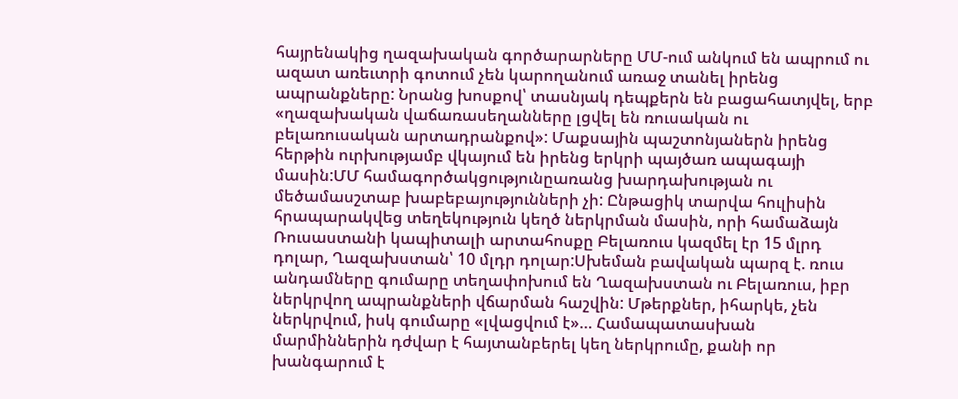հայրենակից ղազախական գործարարները ՄՄ-ում անկում են ապրում ու ազատ առեւտրի գոտում չեն կարողանում առաջ տանել իրենց ապրանքները: Նրանց խոսքով՝ տասնյակ դեպքերն են բացահատյվել, երբ «ղազախական վաճառասեղանները լցվել են ռուսական ու բելառուսական արտադրանքով»: Մաքսային պաշտոնյաներն իրենց հերթին ուրխությամբ վկայում են իրենց երկրի պայծառ ապագայի մասին:ՄՄ համագործակցությունըառանց խարդախության ու մեծամասշտաբ խաբեբայությունների չի: Ընթացիկ տարվա հուլիսին հրապարակվեց տեղեկություն կեղծ ներկրման մասին, որի համաձայն Ռուսաստանի կապիտալի արտահոսքը Բելառուս կազմել էր 15 մլրդ դոլար, Ղազախստան՝ 10 մլդր դոլար:Սխեման բավական պարզ է. ռուս անդամները գումարը տեղափոխում են Ղազախստան ու Բելառուս, իբր ներկրվող ապրանքների վճարման հաշվին: Մթերքներ, իհարկե, չեն ներկրվում, իսկ գումարը «լվացվում է»… Համապատասխան մարմիններին դժվար է հայտանբերել կեղ ներկրումը, քանի որ խանգարում է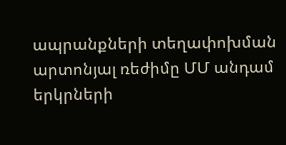ապրանքների տեղափոխման արտոնյալ ռեժիմը ՄՄ անդամ երկրների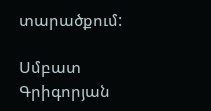տարածքում:

Սմբատ Գրիգորյան